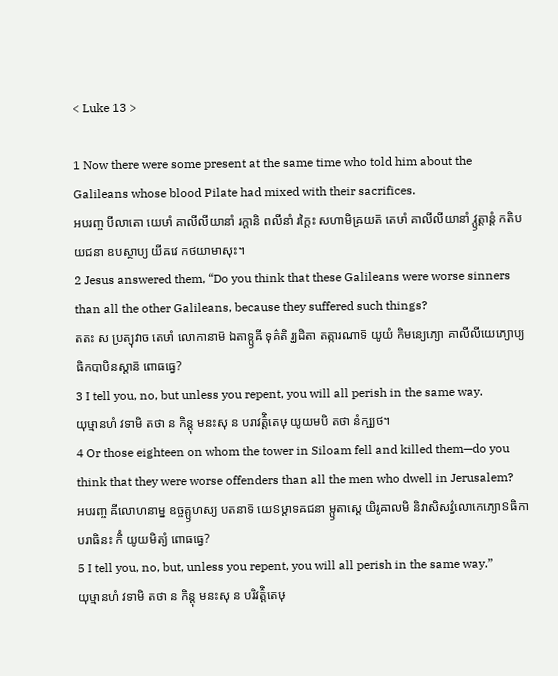< Luke 13 >

1 Now there were some present at the same time who told him about the Galileans whose blood Pilate had mixed with their sacrifices.
អបរញ្ច បីលាតោ យេឞាំ គាលីលីយានាំ រក្តានិ ពលីនាំ រក្តៃះ សហាមិឝ្រយត៑ តេឞាំ គាលីលីយានាំ វ្ឫត្តាន្តំ កតិបយជនា ឧបស្ថាប្យ យីឝវេ កថយាមាសុះ។
2 Jesus answered them, “Do you think that these Galileans were worse sinners than all the other Galileans, because they suffered such things?
តតះ ស ប្រត្យុវាច តេឞាំ លោកានាម៑ ឯតាទ្ឫឝី ទុគ៌តិ រ្ឃដិតា តត្ការណាទ៑ យូយំ កិមន្យេភ្យោ គាលីលីយេភ្យោប្យធិកបាបិនស្តាន៑ ពោធធ្វេ?
3 I tell you, no, but unless you repent, you will all perish in the same way.
យុឞ្មានហំ វទាមិ តថា ន កិន្តុ មនះសុ ន បរាវត៌្តិតេឞុ យូយមបិ តថា នំក្ឞ្យថ។
4 Or those eighteen on whom the tower in Siloam fell and killed them—do you think that they were worse offenders than all the men who dwell in Jerusalem?
អបរញ្ច ឝីលោហនាម្ន ឧច្ចគ្ឫហស្យ បតនាទ៑ យេៜឞ្ដាទឝជនា ម្ឫតាស្តេ យិរូឝាលមិ និវាសិសវ៌្វលោកេភ្យោៜធិកាបរាធិនះ កិំ យូយមិត្យំ ពោធធ្វេ?
5 I tell you, no, but, unless you repent, you will all perish in the same way.”
យុឞ្មានហំ វទាមិ តថា ន កិន្តុ មនះសុ ន បរិវត៌្តិតេឞុ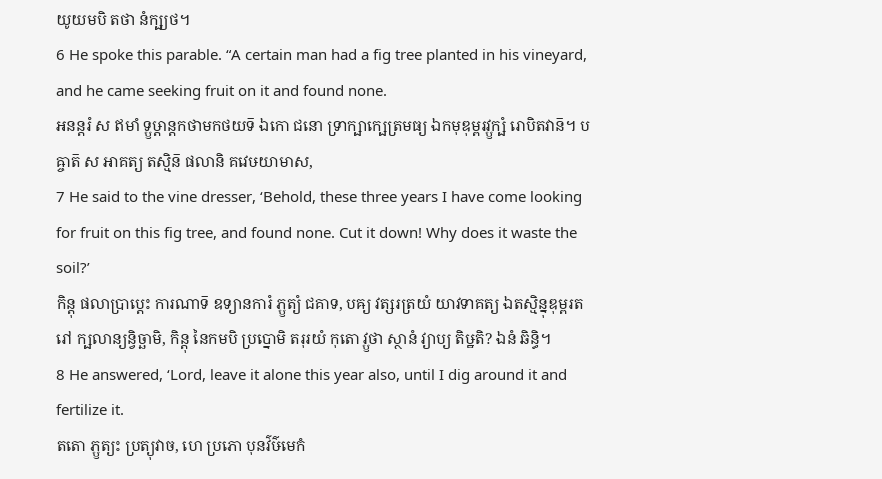យូយមបិ តថា នំក្ឞ្យថ។
6 He spoke this parable. “A certain man had a fig tree planted in his vineyard, and he came seeking fruit on it and found none.
អនន្តរំ ស ឥមាំ ទ្ឫឞ្ដាន្តកថាមកថយទ៑ ឯកោ ជនោ ទ្រាក្ឞាក្ឞេត្រមធ្យ ឯកមុឌុម្ពរវ្ឫក្ឞំ រោបិតវាន៑។ បឝ្ចាត៑ ស អាគត្យ តស្មិន៑ ផលានិ គវេឞយាមាស,
7 He said to the vine dresser, ‘Behold, these three years I have come looking for fruit on this fig tree, and found none. Cut it down! Why does it waste the soil?’
កិន្តុ ផលាប្រាប្តេះ ការណាទ៑ ឧទ្យានការំ ភ្ឫត្យំ ជគាទ, បឝ្យ វត្សរត្រយំ យាវទាគត្យ ឯតស្មិន្នុឌុម្ពរតរៅ ក្ឞលាន្យន្វិច្ឆាមិ, កិន្តុ នៃកមបិ ប្រប្នោមិ តរុរយំ កុតោ វ្ឫថា ស្ថានំ វ្យាប្យ តិឞ្ឋតិ? ឯនំ ឆិន្ធិ។
8 He answered, ‘Lord, leave it alone this year also, until I dig around it and fertilize it.
តតោ ភ្ឫត្យះ ប្រត្យុវាច, ហេ ប្រភោ បុនវ៌ឞ៌មេកំ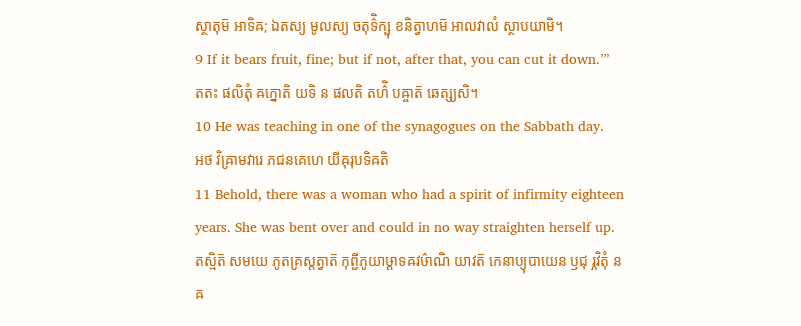ស្ថាតុម៑ អាទិឝ; ឯតស្យ មូលស្យ ចតុទ៌ិក្ឞុ ខនិត្វាហម៑ អាលវាលំ ស្ថាបយាមិ។
9 If it bears fruit, fine; but if not, after that, you can cut it down.’”
តតះ ផលិតុំ ឝក្នោតិ យទិ ន ផលតិ តហ៌ិ បឝ្ចាត៑ ឆេត្ស្យសិ។
10 He was teaching in one of the synagogues on the Sabbath day.
អថ វិឝ្រាមវារេ ភជនគេហេ យីឝុរុបទិឝតិ
11 Behold, there was a woman who had a spirit of infirmity eighteen years. She was bent over and could in no way straighten herself up.
តស្មិត៑ សមយេ ភូតគ្រស្តត្វាត៑ កុព្ជីភូយាឞ្ដាទឝវឞ៌ាណិ យាវត៑ កេនាប្យុបាយេន ឫជុ រ្ភវិតុំ ន ឝ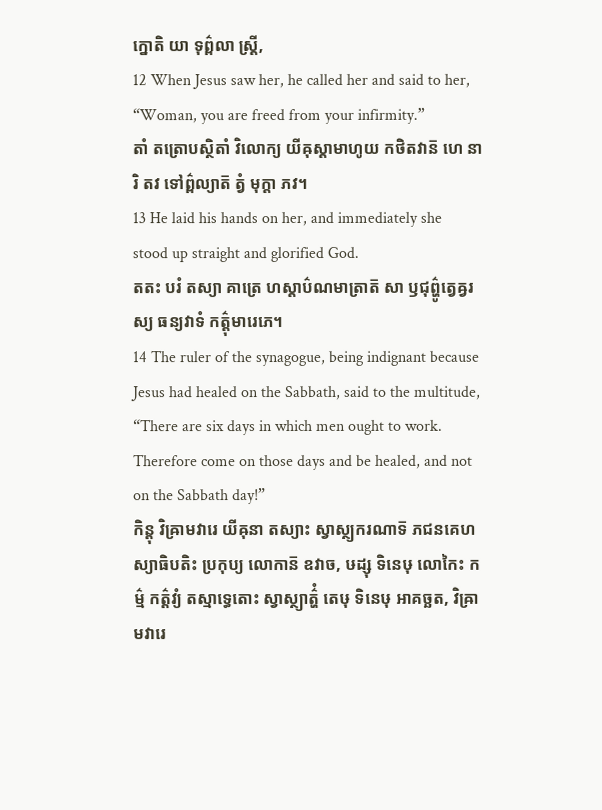ក្នោតិ យា ទុព៌្ពលា ស្ត្រី,
12 When Jesus saw her, he called her and said to her, “Woman, you are freed from your infirmity.”
តាំ តត្រោបស្ថិតាំ វិលោក្យ យីឝុស្តាមាហូយ កថិតវាន៑ ហេ នារិ តវ ទៅព៌្ពល្យាត៑ ត្វំ មុក្តា ភវ។
13 He laid his hands on her, and immediately she stood up straight and glorified God.
តតះ បរំ តស្យា គាត្រេ ហស្តាប៌ណមាត្រាត៑ សា ឫជុព៌្ហូត្វេឝ្វរស្យ ធន្យវាទំ កត៌្តុមារេភេ។
14 The ruler of the synagogue, being indignant because Jesus had healed on the Sabbath, said to the multitude, “There are six days in which men ought to work. Therefore come on those days and be healed, and not on the Sabbath day!”
កិន្តុ វិឝ្រាមវារេ យីឝុនា តស្យាះ ស្វាស្ថ្យករណាទ៑ ភជនគេហស្យាធិបតិះ ប្រកុប្យ លោកាន៑ ឧវាច, ឞដ្សុ ទិនេឞុ លោកៃះ កម៌្ម កត៌្តវ្យំ តស្មាទ្ធេតោះ ស្វាស្ថ្យាត៌្ហំ តេឞុ ទិនេឞុ អាគច្ឆត, វិឝ្រាមវារេ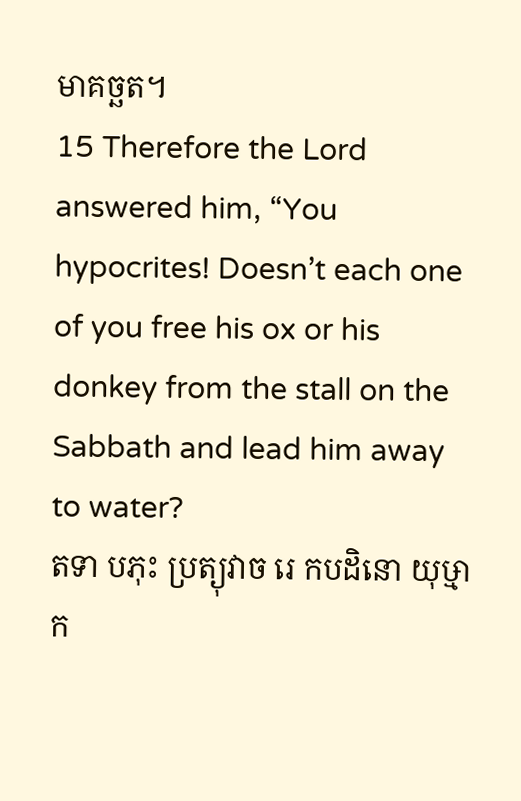មាគច្ឆត។
15 Therefore the Lord answered him, “You hypocrites! Doesn’t each one of you free his ox or his donkey from the stall on the Sabbath and lead him away to water?
តទា បភុះ ប្រត្យុវាច រេ កបដិនោ យុឞ្មាក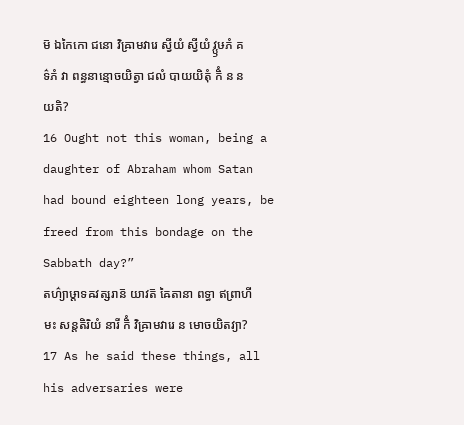ម៑ ឯកៃកោ ជនោ វិឝ្រាមវារេ ស្វីយំ ស្វីយំ វ្ឫឞភំ គទ៌ភំ វា ពន្ធនាន្មោចយិត្វា ជលំ បាយយិតុំ កិំ ន នយតិ?
16 Ought not this woman, being a daughter of Abraham whom Satan had bound eighteen long years, be freed from this bondage on the Sabbath day?”
តហ៌្យាឞ្ដាទឝវត្សរាន៑ យាវត៑ ឝៃតានា ពទ្ធា ឥព្រាហីមះ សន្តតិរិយំ នារី កិំ វិឝ្រាមវារេ ន មោចយិតវ្យា?
17 As he said these things, all his adversaries were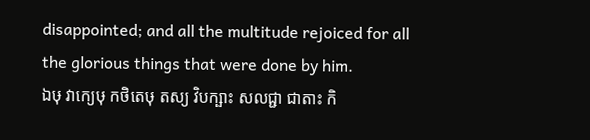disappointed; and all the multitude rejoiced for all the glorious things that were done by him.
ឯឞុ វាក្យេឞុ កថិតេឞុ តស្យ វិបក្ឞាះ សលជ្ជា ជាតាះ កិ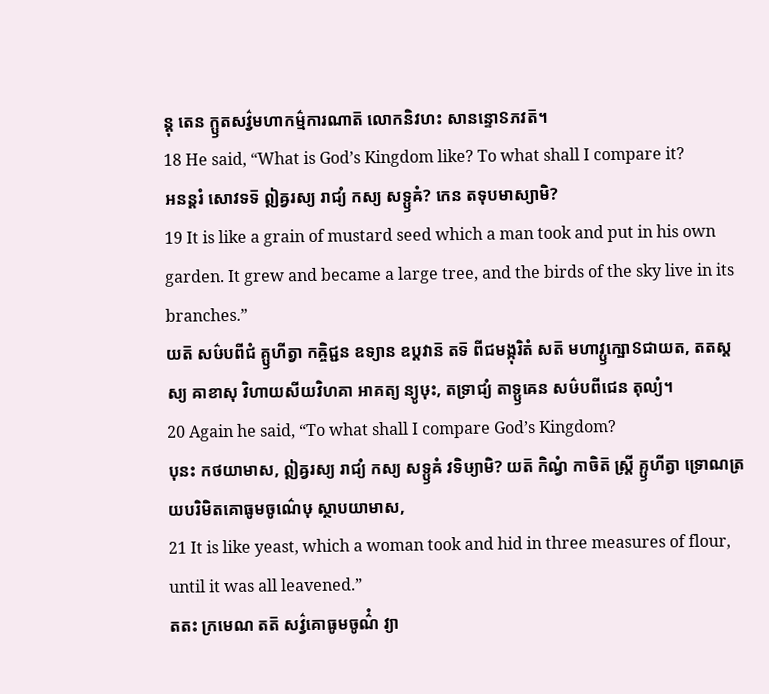ន្តុ តេន ក្ឫតសវ៌្វមហាកម៌្មការណាត៑ លោកនិវហះ សានន្ទោៜភវត៑។
18 He said, “What is God’s Kingdom like? To what shall I compare it?
អនន្តរំ សោវទទ៑ ឦឝ្វរស្យ រាជ្យំ កស្យ សទ្ឫឝំ? កេន តទុបមាស្យាមិ?
19 It is like a grain of mustard seed which a man took and put in his own garden. It grew and became a large tree, and the birds of the sky live in its branches.”
យត៑ សឞ៌បពីជំ គ្ឫហីត្វា កឝ្ចិជ្ជន ឧទ្យាន ឧប្តវាន៑ តទ៑ ពីជមង្កុរិតំ សត៑ មហាវ្ឫក្ឞោៜជាយត, តតស្តស្យ ឝាខាសុ វិហាយសីយវិហគា អាគត្យ ន្យូឞុះ, តទ្រាជ្យំ តាទ្ឫឝេន សឞ៌បពីជេន តុល្យំ។
20 Again he said, “To what shall I compare God’s Kingdom?
បុនះ កថយាមាស, ឦឝ្វរស្យ រាជ្យំ កស្យ សទ្ឫឝំ វទិឞ្យាមិ? យត៑ កិណ្វំ កាចិត៑ ស្ត្រី គ្ឫហីត្វា ទ្រោណត្រយបរិមិតគោធូមចូណ៌េឞុ ស្ថាបយាមាស,
21 It is like yeast, which a woman took and hid in three measures of flour, until it was all leavened.”
តតះ ក្រមេណ តត៑ សវ៌្វគោធូមចូណ៌ំ វ្យា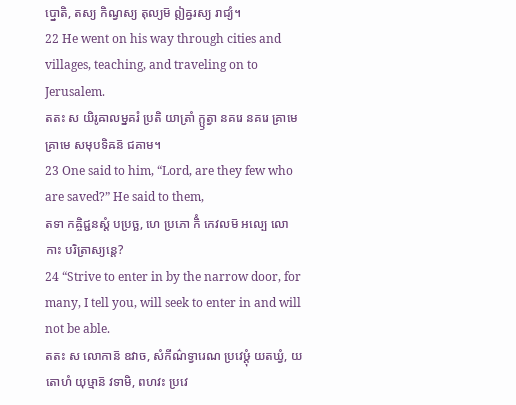ប្នោតិ, តស្យ កិណ្វស្យ តុល្យម៑ ឦឝ្វរស្យ រាជ្យំ។
22 He went on his way through cities and villages, teaching, and traveling on to Jerusalem.
តតះ ស យិរូឝាលម្នគរំ ប្រតិ យាត្រាំ ក្ឫត្វា នគរេ នគរេ គ្រាមេ គ្រាមេ សមុបទិឝន៑ ជគាម។
23 One said to him, “Lord, are they few who are saved?” He said to them,
តទា កឝ្ចិជ្ជនស្តំ បប្រច្ឆ, ហេ ប្រភោ កិំ កេវលម៑ អល្បេ លោកាះ បរិត្រាស្យន្តេ?
24 “Strive to enter in by the narrow door, for many, I tell you, will seek to enter in and will not be able.
តតះ ស លោកាន៑ ឧវាច, សំកីណ៌ទ្វារេណ ប្រវេឞ្ដុំ យតឃ្វំ, យតោហំ យុឞ្មាន៑ វទាមិ, ពហវះ ប្រវេ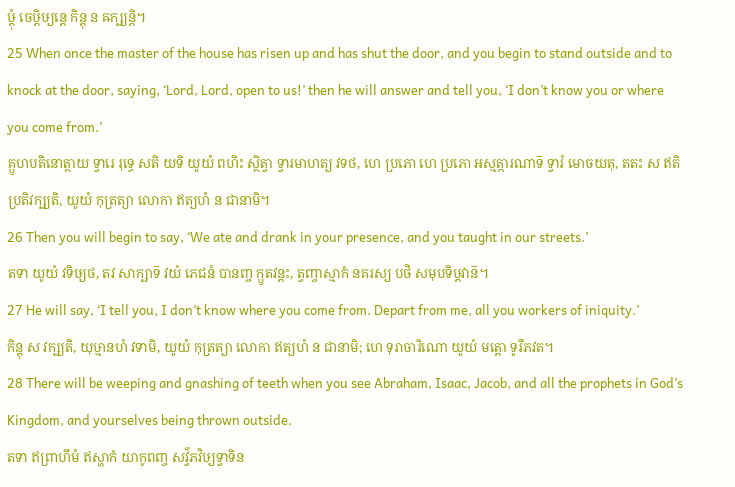ឞ្ដុំ ចេឞ្ដិឞ្យន្តេ កិន្តុ ន ឝក្ឞ្យន្តិ។
25 When once the master of the house has risen up and has shut the door, and you begin to stand outside and to knock at the door, saying, ‘Lord, Lord, open to us!’ then he will answer and tell you, ‘I don’t know you or where you come from.’
គ្ឫហបតិនោត្ថាយ ទ្វារេ រុទ្ធេ សតិ យទិ យូយំ ពហិះ ស្ថិត្វា ទ្វារមាហត្យ វទថ, ហេ ប្រភោ ហេ ប្រភោ អស្មត្ការណាទ៑ ទ្វារំ មោចយតុ, តតះ ស ឥតិ ប្រតិវក្ឞ្យតិ, យូយំ កុត្រត្យា លោកា ឥត្យហំ ន ជានាមិ។
26 Then you will begin to say, ‘We ate and drank in your presence, and you taught in our streets.’
តទា យូយំ វទិឞ្យថ, តវ សាក្ឞាទ៑ វយំ ភេជនំ បានញ្ច ក្ឫតវន្តះ, ត្វញ្ចាស្មាកំ នគរស្យ បថិ សមុបទិឞ្ដវាន៑។
27 He will say, ‘I tell you, I don’t know where you come from. Depart from me, all you workers of iniquity.’
កិន្តុ ស វក្ឞ្យតិ, យុឞ្មានហំ វទាមិ, យូយំ កុត្រត្យា លោកា ឥត្យហំ ន ជានាមិ; ហេ ទុរាចារិណោ យូយំ មត្តោ ទូរីភវត។
28 There will be weeping and gnashing of teeth when you see Abraham, Isaac, Jacob, and all the prophets in God’s Kingdom, and yourselves being thrown outside.
តទា ឥព្រាហីមំ ឥស្ហាកំ យាកូពញ្ច សវ៌្វភវិឞ្យទ្វាទិន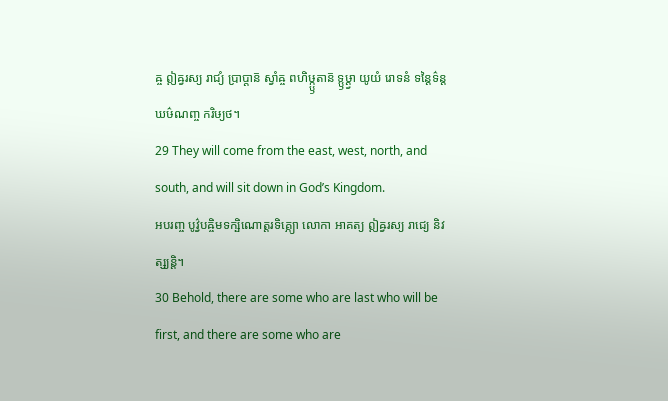ឝ្ច ឦឝ្វរស្យ រាជ្យំ ប្រាប្តាន៑ ស្វាំឝ្ច ពហិឞ្ក្ឫតាន៑ ទ្ឫឞ្ដ្វា យូយំ រោទនំ ទន្តៃទ៌ន្តឃឞ៌ណញ្ច ករិឞ្យថ។
29 They will come from the east, west, north, and south, and will sit down in God’s Kingdom.
អបរញ្ច បូវ៌្វបឝ្ចិមទក្ឞិណោត្តរទិគ្ភ្យោ លោកា អាគត្យ ឦឝ្វរស្យ រាជ្យេ និវត្ស្យន្តិ។
30 Behold, there are some who are last who will be first, and there are some who are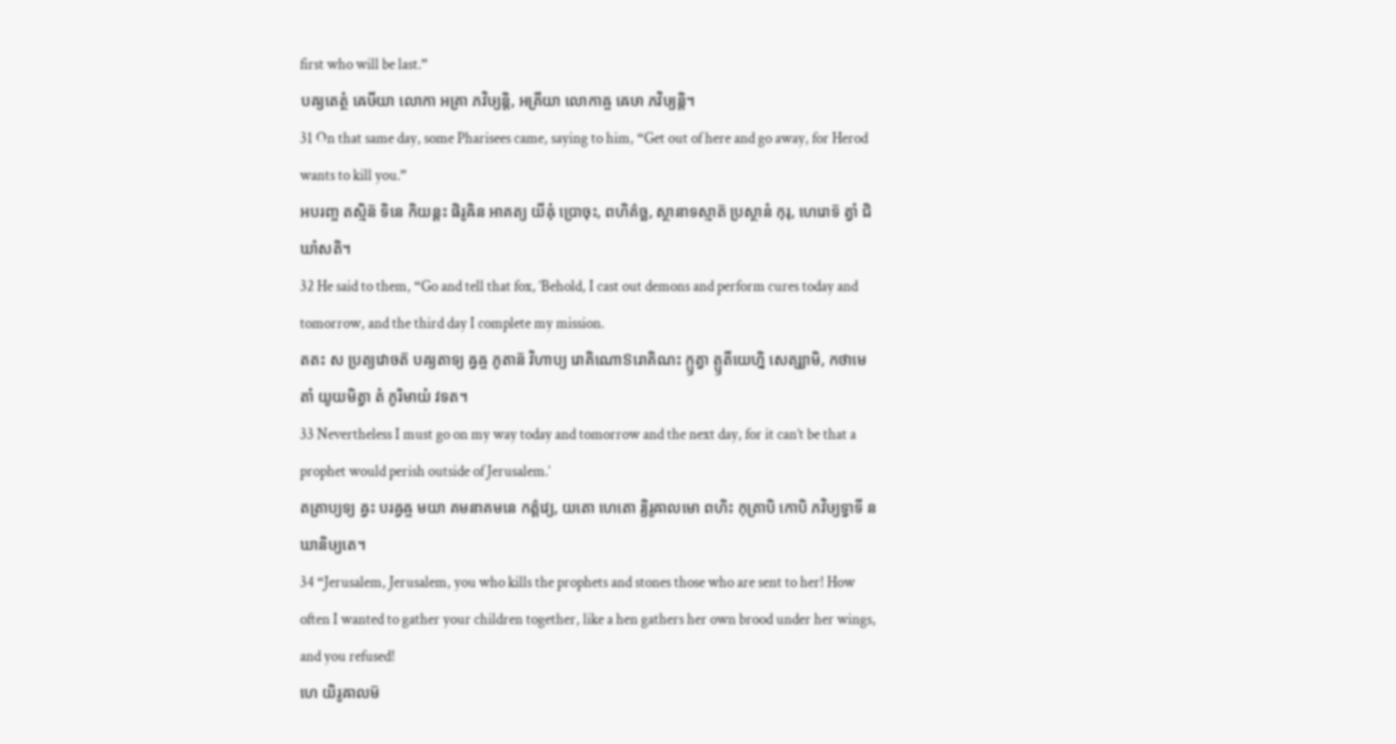first who will be last.”
បឝ្យតេត្ថំ ឝេឞីយា លោកា អគ្រា ភវិឞ្យន្តិ, អគ្រីយា លោកាឝ្ច ឝេឞា ភវិឞ្យន្តិ។
31 On that same day, some Pharisees came, saying to him, “Get out of here and go away, for Herod wants to kill you.”
អបរញ្ច តស្មិន៑ ទិនេ កិយន្តះ ផិរូឝិន អាគត្យ យីឝុំ ប្រោចុះ, ពហិគ៌ច្ឆ, ស្ថានាទស្មាត៑ ប្រស្ថានំ កុរុ, ហេរោទ៑ ត្វាំ ជិឃាំសតិ។
32 He said to them, “Go and tell that fox, ‘Behold, I cast out demons and perform cures today and tomorrow, and the third day I complete my mission.
តតះ ស ប្រត្យវោចត៑ បឝ្យតាទ្យ ឝ្វឝ្ច ភូតាន៑ វិហាប្យ រោគិណោៜរោគិណះ ក្ឫត្វា ត្ឫតីយេហ្និ សេត្ស្យាមិ, កថាមេតាំ យូយមិត្វា តំ ភូរិមាយំ វទត។
33 Nevertheless I must go on my way today and tomorrow and the next day, for it can’t be that a prophet would perish outside of Jerusalem.’
តត្រាប្យទ្យ ឝ្វះ បរឝ្វឝ្ច មយា គមនាគមនេ កត៌្តវ្យេ, យតោ ហេតោ រ្យិរូឝាលមោ ពហិះ កុត្រាបិ កោបិ ភវិឞ្យទ្វាទី ន ឃានិឞ្យតេ។
34 “Jerusalem, Jerusalem, you who kills the prophets and stones those who are sent to her! How often I wanted to gather your children together, like a hen gathers her own brood under her wings, and you refused!
ហេ យិរូឝាលម៑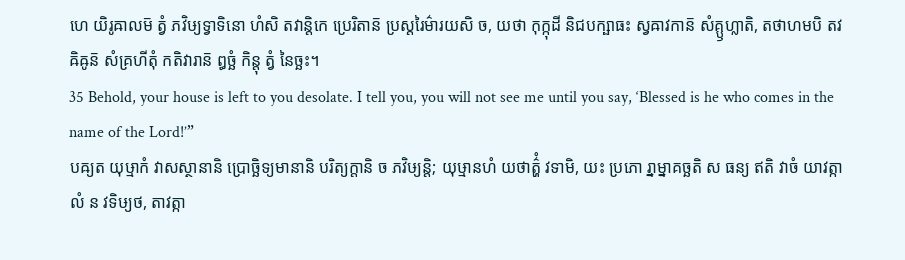ហេ យិរូឝាលម៑ ត្វំ ភវិឞ្យទ្វាទិនោ ហំសិ តវាន្តិកេ ប្រេរិតាន៑ ប្រស្តរៃម៌ារយសិ ច, យថា កុក្កុដី និជបក្ឞាធះ ស្វឝាវកាន៑ សំគ្ឫហ្លាតិ, តថាហមបិ តវ ឝិឝូន៑ សំគ្រហីតុំ កតិវារាន៑ ឰច្ឆំ កិន្តុ ត្វំ នៃច្ឆះ។
35 Behold, your house is left to you desolate. I tell you, you will not see me until you say, ‘Blessed is he who comes in the name of the Lord!’”
បឝ្យត យុឞ្មាកំ វាសស្ថានានិ ប្រោច្ឆិទ្យមានានិ បរិត្យក្តានិ ច ភវិឞ្យន្តិ; យុឞ្មានហំ យថាត៌្ហំ វទាមិ, យះ ប្រភោ រ្នាម្នាគច្ឆតិ ស ធន្យ ឥតិ វាចំ យាវត្កាលំ ន វទិឞ្យថ, តាវត្កា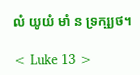លំ យូយំ មាំ ន ទ្រក្ឞ្យថ។

< Luke 13 >